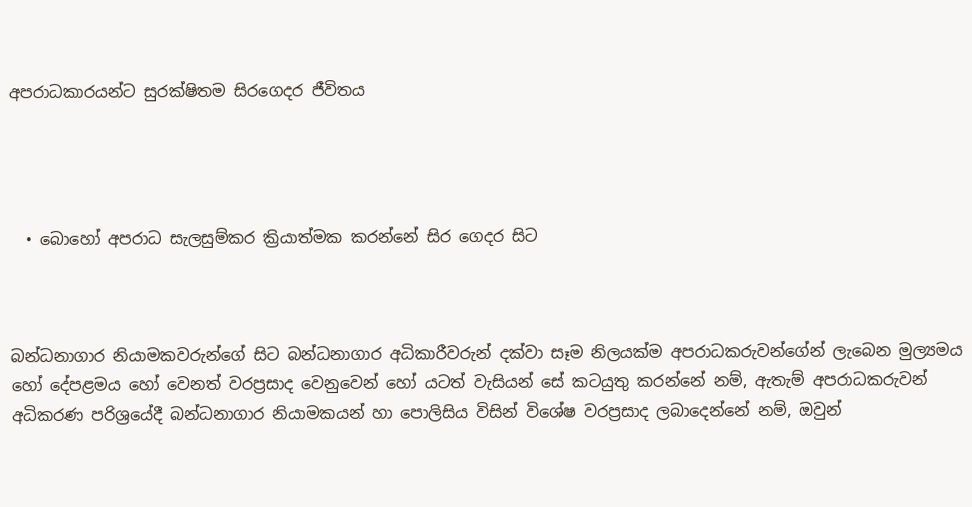අපරාධකාරයන්ට සුරක්ෂිතම සිරගෙදර ජීවිතය




  • බොහෝ අපරාධ සැලසුම්කර ක්‍රියාත්මක කරන්නේ සිර ගෙදර සිට



බන්ධනාගාර නියාමකවරුන්ගේ සිට බන්ධනාගාර අධිකාරීවරුන් දක්වා සෑම නිලයක්ම අපරාධකරුවන්ගේන් ලැබෙන මුල්‍යමය හෝ දේපළමය හෝ වෙනත් වරප්‍රසාද වෙනුවෙන් හෝ යටත් වැසියන් සේ කටයුතු කරන්නේ නම්, ඇතැම් අපරාධකරුවන් අධිකරණ පරිශ්‍රයේදී බන්ධනාගාර නියාමකයන් හා පොලිසිය විසින් විශේෂ වරප්‍රසාද ලබාදෙන්නේ නම්, ඔවුන්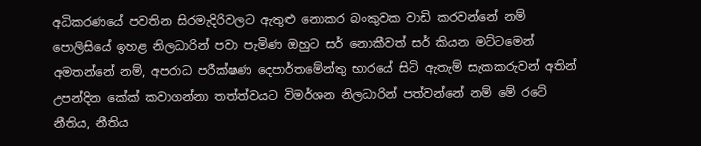අධිකරණයේ පවතින සිරමැදිරිවලට ඇතුළු නොකර බංකුවක වාඩි කරවන්නේ නම් පොලිසියේ ඉහළ නිලධාරින් පවා පැමිණ ඔහුට සර් නොකීවත් සර් කියන මට්ටමෙන් අමතන්නේ නම්, අපරාධ පරීක්ෂණ දෙපාර්තමේන්තු භාරයේ සිටි ඇතැම් සැකකරුවන් අතින් උපන්දින කේක් කවාගන්නා තත්ත්වයට විමර්ශන නිලධාරින් පත්වන්නේ නම් මේ රටේ නීතිය, නීතිය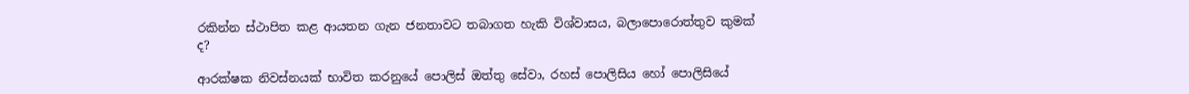රකින්න ස්ථාපිත කළ ආයතන ගැන ජනතාවට තබාගත හැකි විශ්වාසය, බලාපොරොත්තුව කුමක් ද?

ආරක්ෂක නිවස්නයක් භාවිත කරනුයේ පොලිස් ඔත්තු සේවා, රහස් පොලිසිය හෝ පොලිසියේ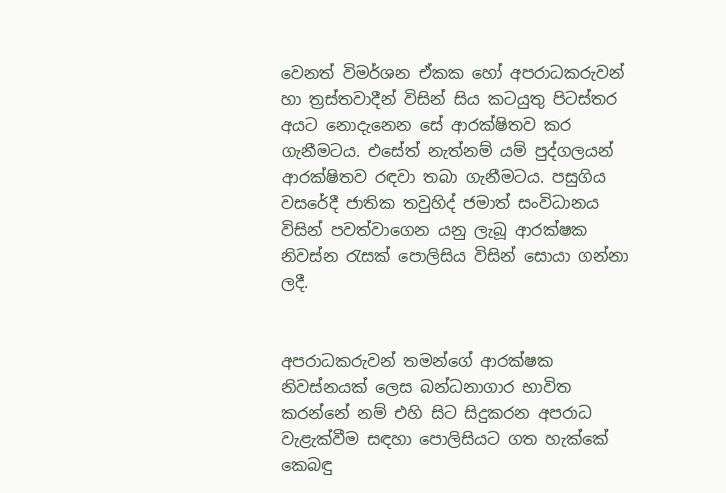වෙනත් විමර්ශන ඒකක හෝ අපරාධකරුවන් හා ත්‍රස්තවාදීන් විසින් සිය කටයුතු පිටස්තර අයට නොදැනෙන සේ ආරක්ෂිතව කර ගැනීමටය. එසේත් නැත්නම් යම් පුද්ගලයන් ආරක්ෂිතව රඳවා තබා ගැනීමටය. පසුගිය වසරේදී ජාතික තවුහිද් ජමාත් සංවිධානය විසින් පවත්වාගෙන යනු ලැබූ ආරක්ෂක නිවස්න රැසක් පොලිසිය විසින් සොයා ගන්නා ලදී.


අපරාධකරුවන් තමන්ගේ ආරක්ෂක නිවස්නයක් ලෙස බන්ධනාගාර භාවිත කරන්නේ නම් එහි සිට සිදුකරන අපරාධ වැළැක්වීම සඳහා පොලිසියට ගත හැක්කේ කෙබඳු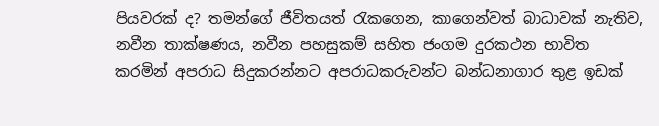පියවරක් ද? තමන්ගේ ජීවිතයත් රැකගෙන, කාගෙන්වත් බාධාවක් නැතිව, නවීන තාක්ෂණය, නවීන පහසුකම් සහිත ජංගම දුරකථන භාවිත කරමින් අපරාධ සිදුකරන්නට අපරාධකරුවන්ට බන්ධනාගාර තුළ ඉඩක්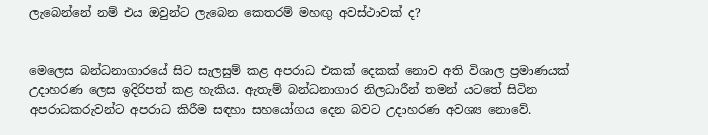ලැබෙන්නේ නම් එය ඔවුන්ට ලැබෙන කෙතරම් මහඟු අවස්ථාවක් ද?


මෙලෙස බන්ධනාගාරයේ සිට සැලසුම් කළ අපරාධ එකක් දෙකක් නොව අති විශාල ප්‍රමාණයක් උදාහරණ ලෙස ඉදිරිපත් කළ හැකිය. ඇතැම් බන්ධනාගාර නිලධාරීන් තමන් යටතේ සිටින අපරාධකරුවන්ට අපරාධ කිරීම සඳහා සහයෝගය දෙන බවට උදාහරණ අවශ්‍ය නොවේ.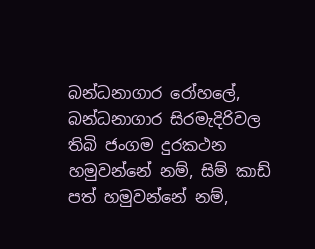බන්ධනාගාර රෝහලේ, බන්ධනාගාර සිරමැදිරිවල තිබි ජංගම දුරකථන හමුවන්නේ නම්, සිම් කාඩ් පත් හමුවන්නේ නම්,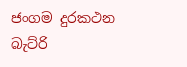ජංගම දුරකථන බැට්රි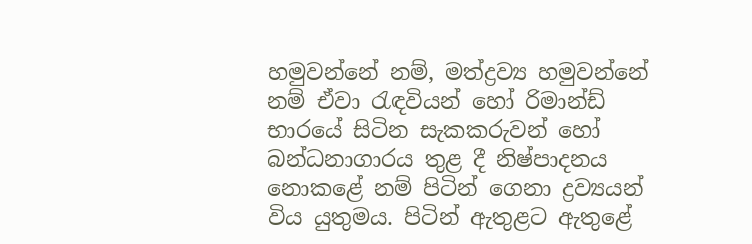හමුවන්නේ නම්, මත්ද්‍රව්‍ය හමුවන්නේ නම් ඒවා රැඳවියන් හෝ රිමාන්ඩ් භාරයේ සිටින සැකකරුවන් හෝ බන්ධනාගාරය තුළ දී නිෂ්පාදනය නොකළේ නම් පිටින් ගෙනා ද්‍රව්‍යයන් විය යුතුමය. පිටින් ඇතුළට ඇතුළේ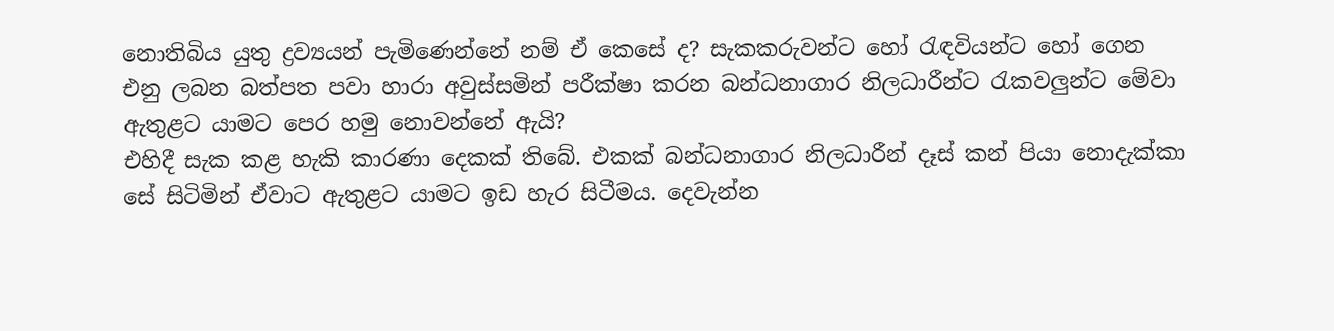නොතිබිය යුතු ද්‍රව්‍යයන් පැමිණෙන්නේ නම් ඒ කෙසේ ද? සැකකරුවන්ට හෝ රැඳවියන්ට හෝ ගෙන එනු ලබන බත්පත පවා හාරා අවුස්සමින් පරීක්ෂා කරන බන්ධනාගාර නිලධාරීන්ට රැකවලුන්ට මේවා ඇතුළට යාමට පෙර හමු නොවන්නේ ඇයි?
එහිදී සැක කළ හැකි කාරණා දෙකක් තිබේ. එකක් බන්ධනාගාර නිලධාරීන් දෑස් කන් පියා නොදැක්කා සේ සිටිමින් ඒවාට ඇතුළට යාමට ඉඩ හැර සිටීමය. දෙවැන්න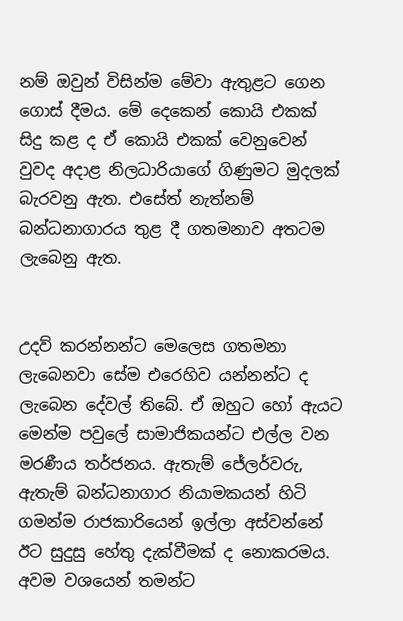නම් ඔවුන් විසින්ම මේවා ඇතුළට ගෙන ගොස් දීමය. මේ දෙකෙන් කොයි එකක් සිදු කළ ද ඒ කොයි එකක් වෙනුවෙන් වුවද අදාළ නිලධාරියාගේ ගිණුමට මුදලක් බැරවනු ඇත. එසේත් නැත්නම් බන්ධනාගාරය තුළ දී ගතමනාව අතටම ලැබෙනු ඇත.


උදව් කරන්නන්ට මෙලෙස ගතමනා ලැබෙනවා සේම එරෙහිව යන්නන්ට ද ලැබෙන දේවල් තිබේ. ඒ ඔහුට හෝ ඇයට මෙන්ම පවුලේ සාමාජිකයන්ට එල්ල වන මරණීය තර්ජනය. ඇතැම් ජේලර්වරු, ඇතැම් බන්ධනාගාර නියාමකයන් හිටි ගමන්ම රාජකාරියෙන් ඉල්ලා අස්වන්නේ ඊට සුදුසු හේතු දැක්වීමක් ද නොකරමය. අවම වශයෙන් තමන්ට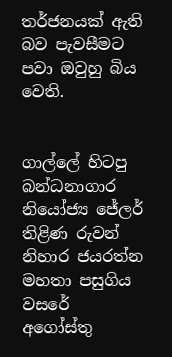තර්ජනයක් ඇති බව පැවසීමට පවා ඔවුහු බිය වෙති.


ගාල්ලේ හිටපු බන්ධනාගාර නියෝජ්‍ය ජේලර් තිළිණ රුවන් නිහාර ජයරත්න මහතා පසුගිය වසරේ අගෝස්තු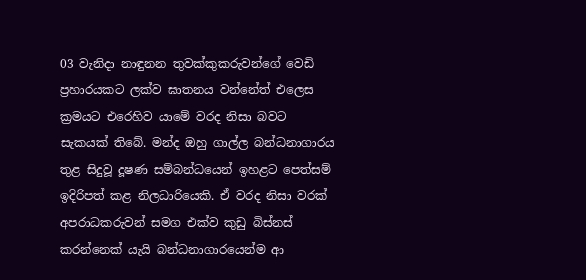03 වැනිදා නාඳුනන තුවක්කුකරුවන්ගේ වෙඩි ප්‍රහාරයකට ලක්ව ඝාතනය වන්නේත් එලෙස ක්‍රමයට එරෙහිව යාමේ වරද නිසා බවට සැකයක් තිබේ. මන්ද ඔහු ගාල්ල බන්ධනාගාරය තුළ සිදුවූ දූෂණ සම්බන්ධයෙන් ඉහළට පෙත්සම් ඉදිරිපත් කළ නිලධාරියෙකි. ඒ වරද නිසා වරක් අපරාධකරුවන් සමග එක්ව කුඩු බිස්නස් කරන්නෙක් යැයි බන්ධනාගාරයෙන්ම ආ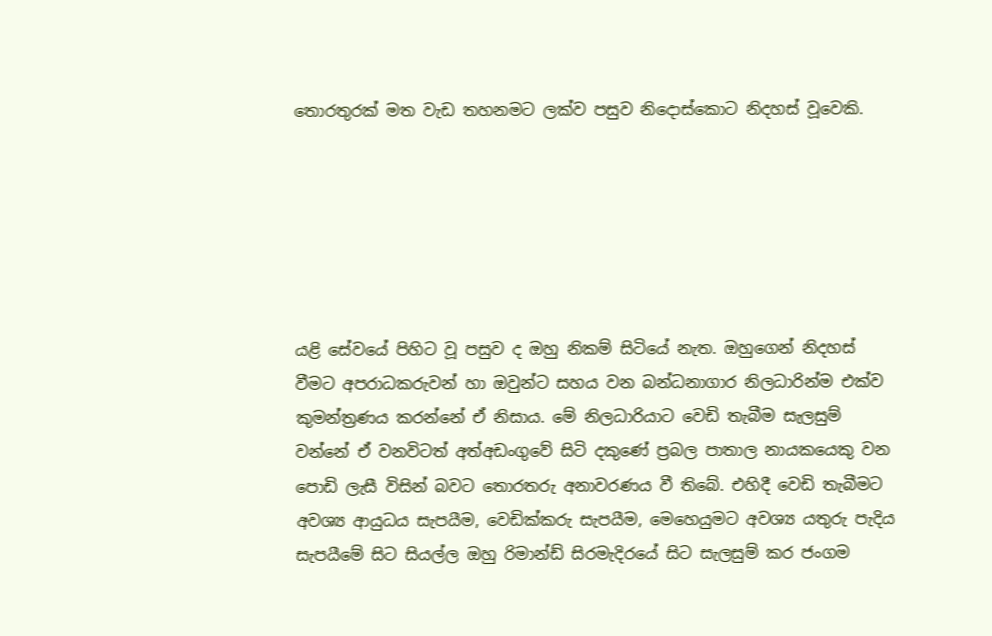තොරතුරක් මත වැඩ තහනමට ලක්ව පසුව නිදොස්කොට නිදහස් වූවෙකි.






යළි සේවයේ පිහිට වූ පසුව ද ඔහු නිකම් සිටියේ නැත. ඔහුගෙන් නිදහස් වීමට අපරාධකරුවන් හා ඔවුන්ට සහය වන බන්ධනාගාර නිලධාරින්ම එක්ව කුමන්ත්‍රණය කරන්නේ ඒ නිසාය. මේ නිලධාරියාට වෙඩි තැබීම සැලසුම් වන්නේ ඒ වනවිටත් අත්අඩංගුවේ සිටි දකුණේ ප්‍රබල පාතාල නායකයෙකු වන පොඩි ලැසී විසින් බවට තොරතරු අනාවරණය වී තිබේ. එහිදී වෙඩි තැබීමට අවශ්‍ය ආයුධය සැපයීම, වෙඩික්කරු සැපයීම, මෙහෙයුමට අවශ්‍ය යතුරු පැදිය සැපයීමේ සිට සියල්ල ඔහු රිමාන්ඩ් සිරමැදිරයේ සිට සැලසුම් කර ජංගම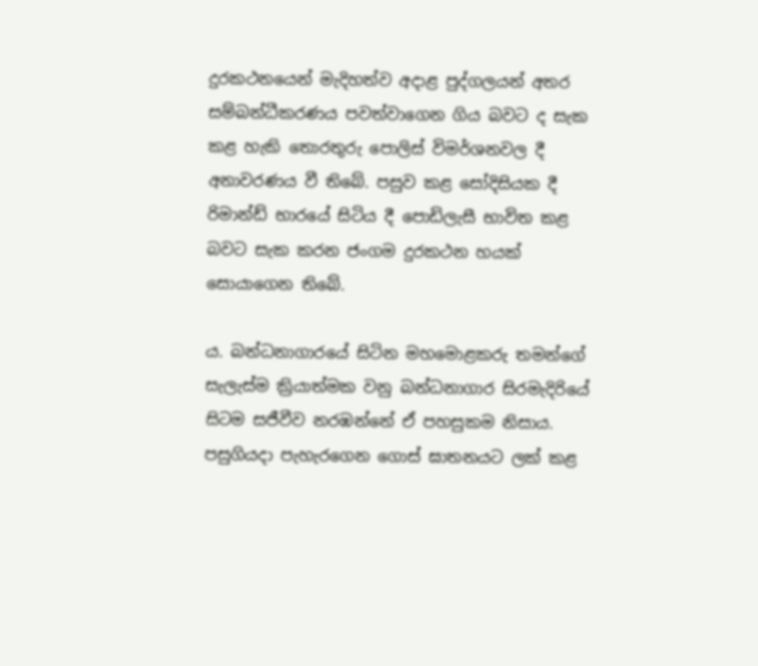දුරකථනයෙන් මැදිහත්ව අදාළ පුද්ගලයන් අතර සම්බන්ධීකරණය පවත්වාගෙන ගිය බවට ද සැක කළ හැකි තොරතුරු පොලිස් විමර්ශනවල දී අනාවරණය වී තිබේ. පසුව කළ සෝදිසියක දී රිමාන්ඩ් භාරයේ සිටිය දී පොඩිලැසී භාවිත කළ බවට සැක කරන ජංගම දුරකථන හයක් සොයාගෙන තිබේ.

ය. බන්ධනාගාරයේ සිටින මහමොළකරු තමන්ගේ සැලැස්ම ක්‍රියාත්මක වනු බන්ධනාගාර සිරමැදිරියේ සිටම සජීවීව නරඹන්නේ ඒ පහසුකම නිසාය. පසුගියදා පැහැරගෙන ගොස් ඝාතනයට ලක් කළ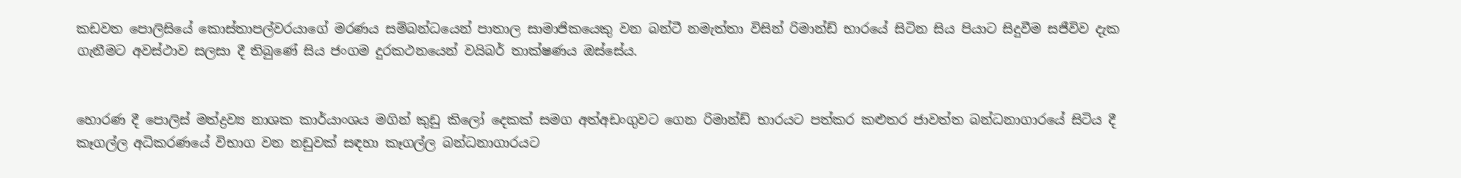කඩවත පොලිසියේ කොස්තාපල්වරයාගේ මරණය සම්බන්ධයෙන් පාතාල සාමාජිකයෙකු වන බන්ටී නමැත්තා විසින් රිමාන්ඩ් භාරයේ සිටින සිය පියාට සිදුවීම සජීවිව දැක ගැනීමට අවස්ථාව සලසා දී තිබුණේ සිය ජංගම දුරකථනයෙන් වයිබර් තාක්ෂණය ඔස්සේය.


හොරණ දී පොලිස් මත්ද්‍රව්‍ය නාශක කාර්යාංශය මගින් කුඩු කිලෝ දෙකක් සමග අත්අඩංගුවට ගෙන රිමාන්ඩ් භාරයට පත්කර කළුතර ජාවත්ත බන්ධනාගාරයේ සිටිය දී කෑගල්ල අධිකරණයේ විභාග වන නඩුවක් සඳහා කෑගල්ල බන්ධනාගාරයට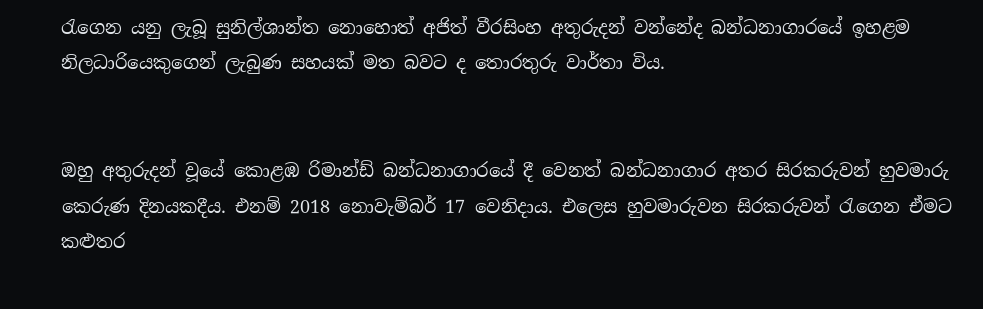රැගෙන යනු ලැබූ සුනිල්ශාන්ත නොහොත් අජිත් වීරසිංහ අතුරුදන් වන්නේද බන්ධනාගාරයේ ඉහළම නිලධාරියෙකුගෙන් ලැබුණ සහයක් මත බවට ද තොරතුරු වාර්තා විය.


ඔහු අතුරුදන් වූයේ කොළඹ රිමාන්ඩ් බන්ධනාගාරයේ දී වෙනත් බන්ධනාගාර අතර සිරකරුවන් හුවමාරු කෙරුණ දිනයකදීය. එනම් 2018 නොවැම්බර් 17 වෙනිදාය. එලෙස හුවමාරුවන සිරකරුවන් රැගෙන ඒමට කළුතර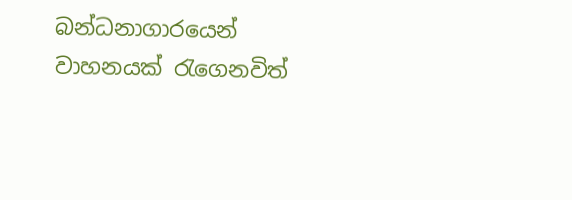බන්ධනාගාරයෙන් වාහනයක් රැගෙනවිත්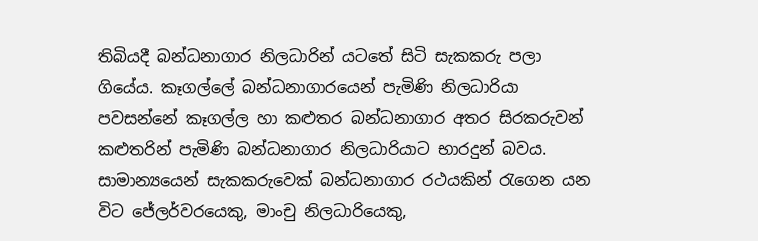තිබියදී බන්ධනාගාර නිලධාරින් යටතේ සිටි සැකකරු පලා ගියේය. කෑගල්ලේ බන්ධනාගාරයෙන් පැමිණි නිලධාරියා පවසන්නේ කෑගල්ල හා කළුතර බන්ධනාගාර අතර සිරකරුවන් කළුතරින් පැමිණි බන්ධනාගාර නිලධාරියාට භාරදුන් බවය.
සාමාන්‍යයෙන් සැකකරුවෙක් බන්ධනාගාර රථයකින් රැගෙන යන විට ජේලර්වරයෙකු, මාංචු නිලධාරියෙකු,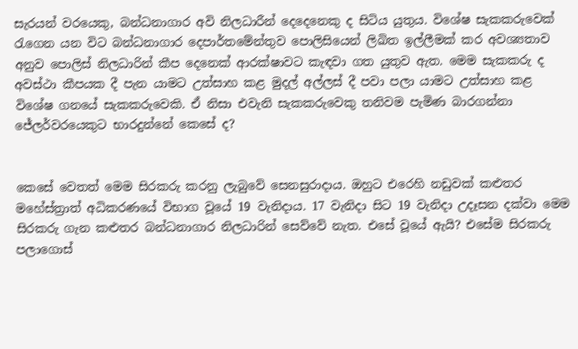සැරයන් වරයෙකු, බන්ධනාගාර අවි නිලධාරීන් දෙදෙනෙකු ද සිටිය යුතුය. විශේෂ සැකකරුවෙක් රැගෙන යන විට බන්ධනාගාර දෙපාර්තමේන්තුව පොලිසියෙන් ලිඛිත ඉල්ලීමක් කර අවශ්‍යතාව අනුව පොලිස් නිලධාරින් කීප දෙනෙක් ආරක්ෂාවට කැඳවා ගත යුතුව ඇත. මෙම සැකකරු ද අවස්ථා කීපයක දී පැන යාමට උත්සාහ කළ මුදල් අල්ලස් දී පවා පලා යාමට උත්සාහ කළ විශේෂ ගනයේ සැකකරුවෙකි. ඒ නිසා එවැනි සැකකරුවෙකු තනිවම පැමිණ බාරගන්නා ජේලර්වරයෙකුට භාරදුන්නේ කෙසේ ද?


කෙසේ වෙතත් මෙම සිරකරු කරනු ලැබුවේ සෙනසුරාදාය. ඔහුට එරෙහි නඩුවක් කළුතර මහේස්ත්‍රාත් අධිකරණයේ විභාග වූයේ 19 වැනිදාය. 17 වැනිදා සිට 19 වැනිදා උදෑසන දක්වා මෙම සිරකරු ගැන කළුතර බන්ධනාගාර නිලධාරින් සෙව්වේ නැත. එසේ වූයේ ඇයි? එසේම සිරකරු පලාගොස්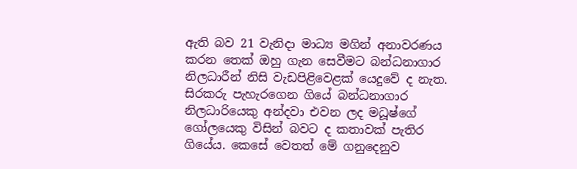ඇති බව 21 වැනිදා මාධ්‍ය මගින් අනාවරණය කරන තෙක් ඔහු ගැන සෙවීමට බන්ධනාගාර නිලධාරීන් නිසි වැඩපිළිවෙළක් යෙදුවේ ද නැත. සිරකරු පැහැරගෙන ගියේ බන්ධනාගාර නිලධාරියෙකු අන්දවා එවන ලද මධූෂ්ගේ ගෝලයෙකු විසින් බවට ද කතාවක් පැතිර ගියේය. කෙසේ වෙතත් මේ ගනුදෙනුව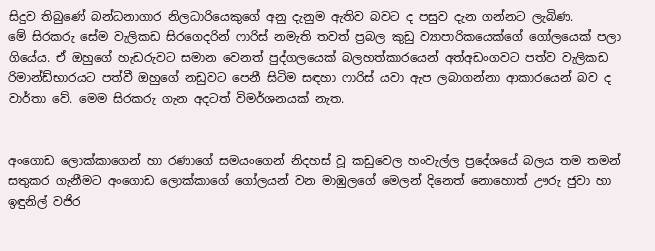සිදුව තිබුණේ බන්ධනාගාර නිලධාරියෙකුගේ අනු දැනුම ඇතිව බවට ද පසුව දැන ගන්නට ලැබිණ.
මේ සිරකරු සේම වැලිකඩ සිරගෙදරින් ෆාරිස් නමැති තවත් ප්‍රබල කුඩු ව්‍යාපාරිකයෙක්ගේ ගෝලයෙක් පලා ගියේය. ඒ ඔහුගේ හැඩරුවට සමාන වෙනත් පුද්ගලයෙක් බලහත්කාරයෙන් අත්අඩංගවට පත්ව වැලිකඩ රිමාන්ඩ්භාරයට පත්වී ඔහුගේ නඩුවට පෙනී සිටිම සඳහා ෆාරිස් යවා ඇප ලබාගන්නා ආකාරයෙන් බව ද වාර්තා වේ. මෙම සිරකරු ගැන අදටත් විමර්ශනයක් නැත.


අංගොඩ ලොක්කාගෙන් හා රණාගේ සමයංගෙන් නිදහස් වූ කඩුවෙල හංවැල්ල ප්‍රදේශයේ බලය තම තමන් සතුකර ගැනීමට අංගොඩ ලොක්කාගේ ගෝලයන් වන මාඹුලගේ මෙලන් දිනෙත් නොහොත් ඌරු ජුවා හා ඉඳුනිල් වජිර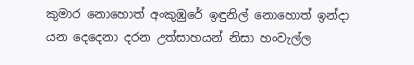කුමාර නොහොත් අංකුඹුරේ ඉඳුනිල් නොහොත් ඉන්දා යන දෙදෙනා දරන උත්සාහයන් නිසා හංවැල්ල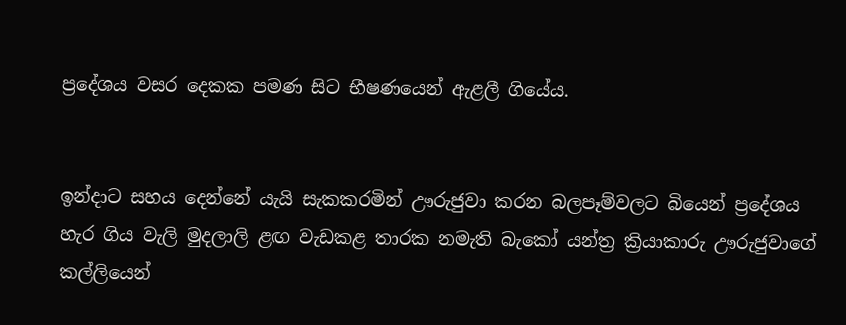ප්‍රදේශය වසර දෙකක පමණ සිට භීෂණයෙන් ඇළලී ගියේය.


ඉන්දාට සහය දෙන්නේ යැයි සැකකරමින් ඌරුජුවා කරන බලපෑම්වලට බියෙන් ප්‍රදේශය හැර ගිය වැලි මුදලාලි ළඟ වැඩකළ තාරක නමැති බැකෝ යන්ත්‍ර ක්‍රියාකාරු ඌරුජුවාගේ කල්ලියෙන්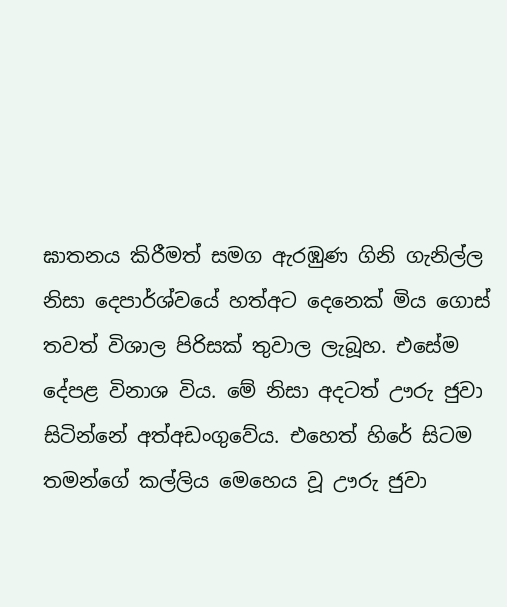ඝාතනය කිරීමත් සමග ඇරඹුණ ගිනි ගැනිල්ල නිසා දෙපාර්ශ්වයේ හත්අට දෙනෙක් මිය ගොස් තවත් විශාල පිරිසක් තුවාල ලැබූහ. එසේම දේපළ විනාශ විය. මේ නිසා අදටත් ඌරු ජුවා සිටින්නේ අත්අඩංගුවේය. එහෙත් හිරේ සිටම තමන්ගේ කල්ලිය මෙහෙය වූ ඌරු ජුවා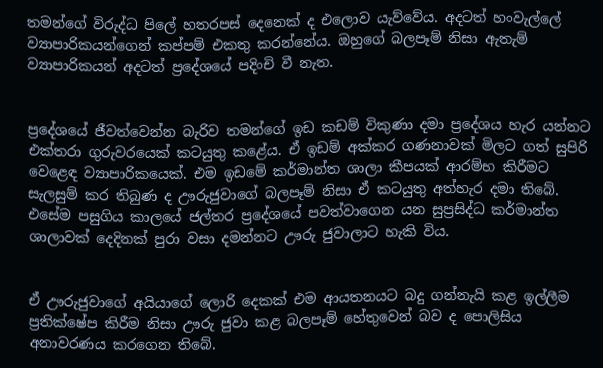තමන්ගේ විරුද්ධ පිලේ හතරපස් දෙනෙක් ද එලොව යැව්වේය. අදටත් හංවැල්ලේ ව්‍යාපාරිකයන්ගෙන් කප්පම් එකතු කරන්නේය. ඔහුගේ බලපෑම් නිසා ඇතැම් ව්‍යාපාරිකයන් අදටත් ප්‍රදේශයේ පදිංචි වී නැත.


ප්‍රදේශයේ ජීවත්වෙන්න බැරිව තමන්ගේ ඉඩ කඩම් විකුණා දමා ප්‍රදේශය හැර යන්නට එක්තරා ගුරුවරයෙක් කටයුතු කළේය. ඒ ඉඩම් අක්කර ගණනාවක් මිලට ගත් සුපිරි වෙළෙඳ ව්‍යාපාරිකයෙක්. එම ඉඩමේ කර්මාන්ත ශාලා කීපයක් ආරම්භ කිරීමට සැලසුම් කර තිබුණ ද ඌරුජුවාගේ බලපෑම් නිසා ඒ කටයුතු අත්හැර දමා තිබේ. එසේම පසුගිය කාලයේ ජල්තර ප්‍රදේශයේ පවත්වාගෙන යන සුප්‍රසිද්ධ කර්මාන්ත ශාලාවක් දෙදිනක් පුරා වසා දමන්නට ඌරු ජුවාලාට හැකි විය.


ඒ ඌරුජුවාගේ අයියාගේ ලොරි දෙකක් එම ආයතනයට බදු ගන්නැයි කළ ඉල්ලීම ප්‍රතික්ෂේප කිරීම නිසා ඌරු ජුවා කළ බලපෑම් හේතුවෙන් බව ද පොලිසිය අනාවරණය කරගෙන තිබේ.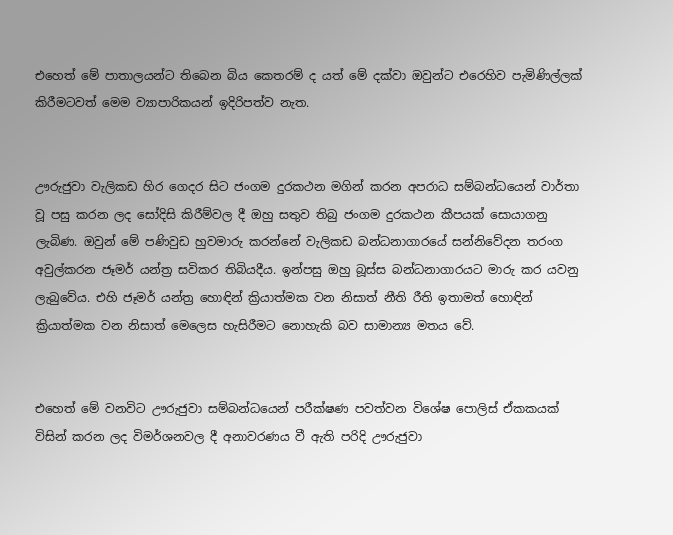එහෙත් මේ පාතාලයන්ට තිබෙන බිය කෙතරම් ද යත් මේ දක්වා ඔවුන්ට එරෙහිව පැමිණිල්ලක් කිරීමටවත් මෙම ව්‍යාපාරිකයන් ඉදිරිපත්ව නැත.


ඌරුජුවා වැලිකඩ හිර ගෙදර සිට ජංගම දුරකථන මගින් කරන අපරාධ සම්බන්ධයෙන් වාර්තා වූ පසු කරන ලද සෝදිසි කිරීම්වල දී ඔහු සතුව තිබු ජංගම දුරකථන කීපයක් සොයාගනු ලැබිණ. ඔවුන් මේ පණිවුඩ හුවමාරු කරන්නේ වැලිකඩ බන්ධනාගාරයේ සන්නිවේදන තරංග අවුල්කරන ජෑමර් යන්ත්‍ර සවිකර තිබියදීය. ඉන්පසු ඔහු බූස්ස බන්ධනාගාරයට මාරු කර යවනු ලැබුවේය. එහි ජෑමර් යන්ත්‍ර හොඳින් ක්‍රියාත්මක වන නිසාත් නීති රීති ඉතාමත් හොඳින් ක්‍රියාත්මක වන නිසාත් මෙලෙස හැසිරීමට නොහැකි බව සාමාන්‍ය මතය වේ.


එහෙත් මේ වනවිට ඌරුජුවා සම්බන්ධයෙන් පරීක්ෂණ පවත්වන විශේෂ පොලිස් ඒකකයක් විසින් කරන ලද විමර්ශනවල දී අනාවරණය වී ඇති පරිදි ඌරුජුවා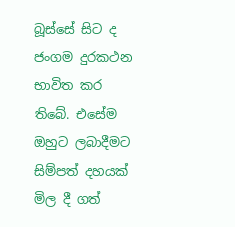බූස්සේ සිට ද ජංගම දුරකථන භාවිත කර තිබේ. එසේම ඔහුට ලබාදීමට සිම්පත් දහයක් මිල දී ගත්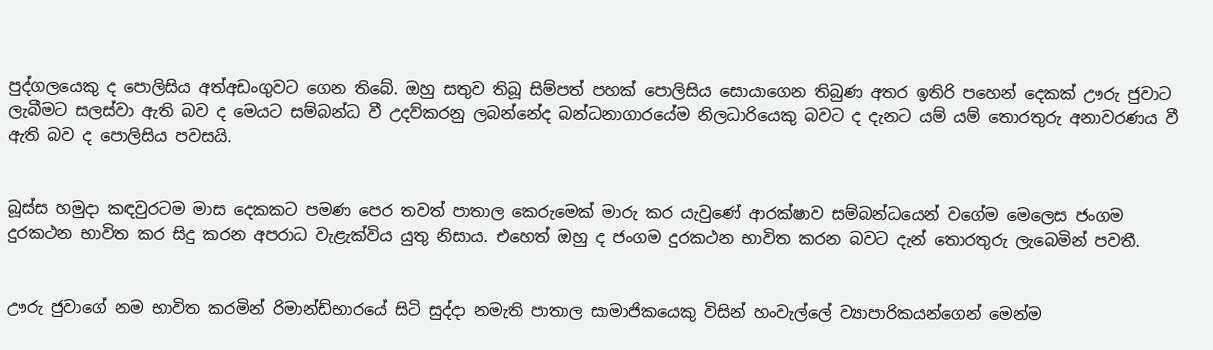පුද්ගලයෙකු ද පොලිසිය අත්අඩංගුවට ගෙන තිබේ. ඔහු සතුව තිබූ සිම්පත් පහක් පොලිසිය සොයාගෙන තිබුණ අතර ඉතිරි පහෙන් දෙකක් ඌරු ජුවාට ලැබීමට සලස්වා ඇති බව ද මෙයට සම්බන්ධ වී උදව්කරනු ලබන්නේද බන්ධනාගාරයේම නිලධාරියෙකු බවට ද දැනට යම් යම් තොරතුරු අනාවරණය වී ඇති බව ද පොලිසිය පවසයි.


බූස්ස හමුදා කඳවුරටම මාස දෙකකට පමණ පෙර තවත් පාතාල කෙරුමෙක් මාරු කර යැවුණේ ආරක්ෂාව සම්බන්ධයෙන් වගේම මෙලෙස ජංගම දුරකථන භාවිත කර සිදු කරන අපරාධ වැළැක්විය යුතු නිසාය. එහෙත් ඔහු ද ජංගම දුරකථන භාවිත කරන බවට දැන් තොරතුරු ලැබෙමින් පවතී.


ඌරු ජුවාගේ නම භාවිත කරමින් රිමාන්ඩ්භාරයේ සිටි සුද්දා නමැති පාතාල සාමාජිකයෙකු විසින් හංවැල්ලේ ව්‍යාපාරිකයන්ගෙන් මෙන්ම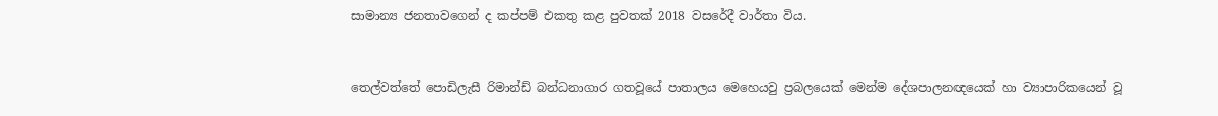සාමාන්‍ය ජනතාවගෙන් ද කප්පම් එකතු කළ පුවතක් 2018 වසරේදී වාර්තා විය.


තෙල්වත්තේ පොඩිලැසී රිමාන්ඩ් බන්ධනාගාර ගතවූයේ පාතාලය මෙහෙයවු ප්‍රබලයෙක් මෙන්ම දේශපාලනඥයෙක් හා ව්‍යාපාරිකයෙන් වූ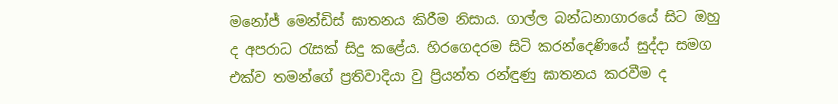මනෝජ් මෙන්ඩිස් ඝාතනය කිරීම නිසාය. ගාල්ල බන්ධනාගාරයේ සිට ඔහු ද අපරාධ රැසක් සිදු කළේය. හිරගෙදරම සිටි කරන්දෙණියේ සුද්දා සමග එක්ව තමන්ගේ ප්‍රතිවාදියා වු ප්‍රියන්ත රන්ඳුණු ඝාතනය කරවීම ද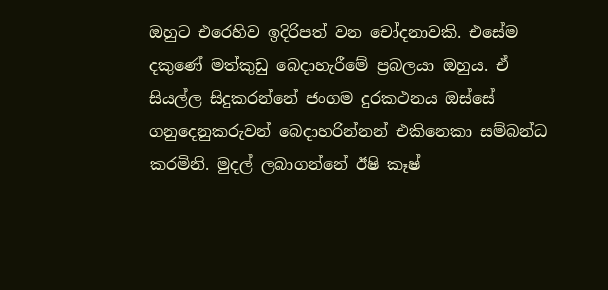ඔහුට එරෙහිව ඉදිරිපත් වන චෝදනාවකි. එසේම දකුණේ මත්කුඩු බෙදාහැරීමේ ප්‍රබලයා ඔහුය. ඒ සියල්ල සිදුකරන්නේ ජංගම දුරකථනය ඔස්සේ ගනුදෙනුකරුවන් බෙදාහරින්නන් එකිනෙකා සම්බන්ධ කරමිනි. මුදල් ලබාගන්නේ ඊෂි කෑෂ්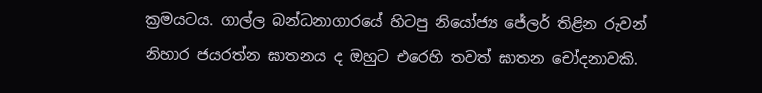ක්‍රමයටය. ගාල්ල බන්ධනාගාරයේ හිටපු නියෝජ්‍ය ජේලර් තිළින රුවන් නිහාර ජයරත්න ඝාතනය ද ඔහුට එරෙහි තවත් ඝාතන චෝදනාවකි.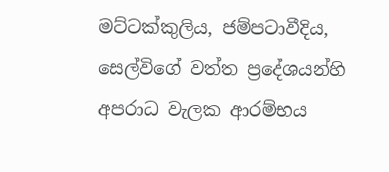මට්ටක්කුලිය, ජම්පටාවීදිය, සෙල්විගේ වත්ත ප්‍රදේශයන්හි අපරාධ වැලක ආරම්භය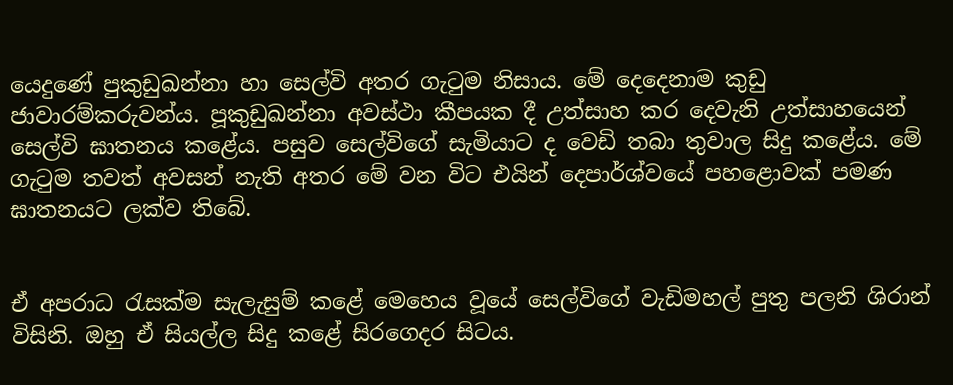යෙදුණේ පුකුඩුඛන්නා හා සෙල්වි අතර ගැටුම නිසාය. මේ දෙදෙනාම කුඩු ජාවාරම්කරුවන්ය. පූකුඩුඛන්නා අවස්ථා කීපයක දී උත්සාහ කර දෙවැනි උත්සාහයෙන් සෙල්වි ඝාතනය කළේය. පසුව සෙල්විගේ සැමියාට ද වෙඩි තබා තුවාල සිදු කළේය. මේ ගැටුම තවත් අවසන් නැති අතර මේ වන විට එයින් දෙපාර්ශ්වයේ පහළොවක් පමණ ඝාතනයට ලක්ව තිබේ.


ඒ අපරාධ රැසක්ම සැලැසුම් කළේ මෙහෙය වූයේ සෙල්විගේ වැඩිමහල් පුතු පලනි ශිරාන් විසිනි. ඔහු ඒ සියල්ල සිදු කළේ සිරගෙදර සිටය.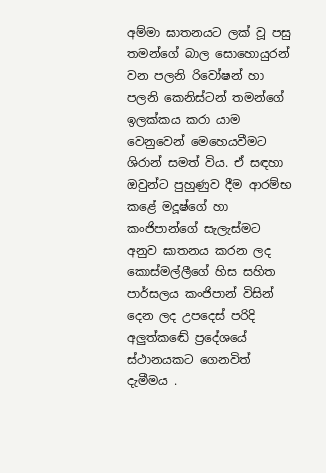අම්මා ඝාතනයට ලක් වූ පසු තමන්ගේ බාල සොහොයුරන් වන පලනි රිවෝෂන් හා පලනි කෙනිස්ටන් තමන්ගේ ඉලක්කය කරා යාම වෙනුවෙන් මෙහෙයවීමට ශිරාන් සමත් විය. ඒ සඳහා ඔවුන්ට පුහුණුව දීම ආරම්භ කළේ මදූෂ්ගේ හා කංජිපාන්ගේ සැලැස්මට අනුව ඝාතනය කරන ලද කොස්මල්ලීගේ හිස සහිත පාර්සලය කංජිපාන් විසින් දෙන ලද උපදෙස් පරිදි අලුත්කඬේ ප්‍රදේශයේ ස්ථානයකට ගෙනවිත් දැමීමය .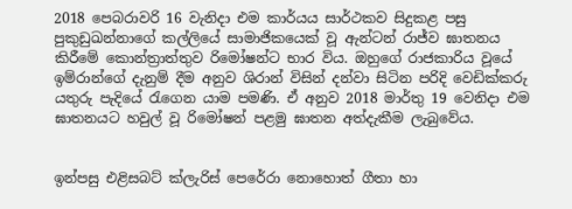2018 පෙබරාවරි 16 වැනිදා එම කාර්යය සාර්ථකව සිදුකළ පසු පුකුඩුඛන්නාගේ කල්ලියේ සාමාජිකයෙක් වූ ඇන්ටන් රාජ්ව ඝාතනය කිරීමේ කොන්ත්‍රාත්තුව රිමෝෂන්ට භාර විය. ඔහුගේ රාජකාරිය වූයේ ඉම්රාන්ගේ දැනුම් දීම අනුව ශිරාන් විසින් දන්වා සිටින පරිදි වෙඩික්කරු යතුරු පැදියේ රැගෙන යාම පමණි. ඒ අනුව 2018 මාර්තු 19 වෙනිදා එම ඝාතනයට හවුල් වූ රිමෝෂන් පළමු ඝාතන අත්දැකීම ලැබුවේය.


ඉන්පසු එළිසබට් ක්ලැරිස් පෙරේරා නොහොත් ගීතා හා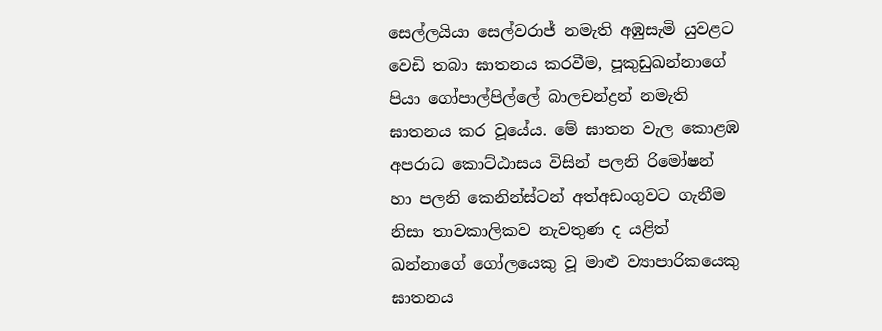සෙල්ලයියා සෙල්වරාජ් නමැති අඹුසැමි යුවළට වෙඩි තබා ඝාතනය කරවීම, පූකුඩුඛන්නාගේ පියා ගෝපාල්පිල්ලේ බාලචන්ද්‍රන් නමැති ඝාතනය කර වූයේය. මේ ඝාතන වැල කොළඹ අපරාධ කොට්ඨාසය විසින් පලනි රිමෝෂන් හා පලනි කෙනින්ස්ටන් අත්අඩංගුවට ගැනීම නිසා තාවකාලිකව නැවතුණ ද යළිත් ඛන්නාගේ ගෝලයෙකු වූ මාළු ව්‍යාපාරිකයෙකු ඝාතනය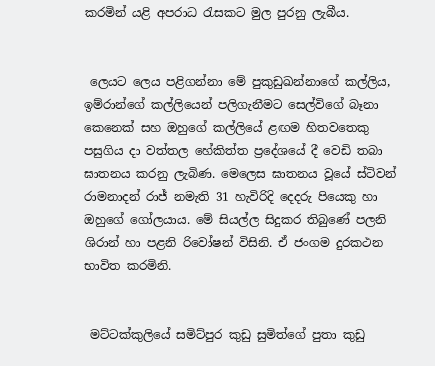කරමින් යළි අපරාධ රැසකට මුල පුරනු ලැබීය.


 ලෙයට ලෙය පළිගන්නා මේ පුකුඩුඛන්නාගේ කල්ලිය, ඉම්රාන්ගේ කල්ලියෙන් පලිගැනීමට සෙල්විගේ බෑනා කෙනෙක් සහ ඔහුගේ කල්ලියේ ළඟම හිතවතෙකු පසුගිය දා වත්තල හේකිත්ත ප්‍රදේශයේ දී වෙඩි තබා ඝාතනය කරනු ලැබිණ. මෙලෙස ඝාතනය වූයේ ස්ටිවන් රාමනාදන් රාජ් නමැති 31 හැවිරිදි දෙදරු පියෙකු හා ඔහුගේ ගෝලයාය. මේ සියල්ල සිදුකර තිබුණේ පලනි ශිරාන් හා පළනි රිවෝෂන් විසිනි. ඒ ජංගම දුරකථන භාවිත කරමිනි.


 මට්ටක්කුලියේ සමිට්පුර කුඩු සුමිත්ගේ පුතා කුඩු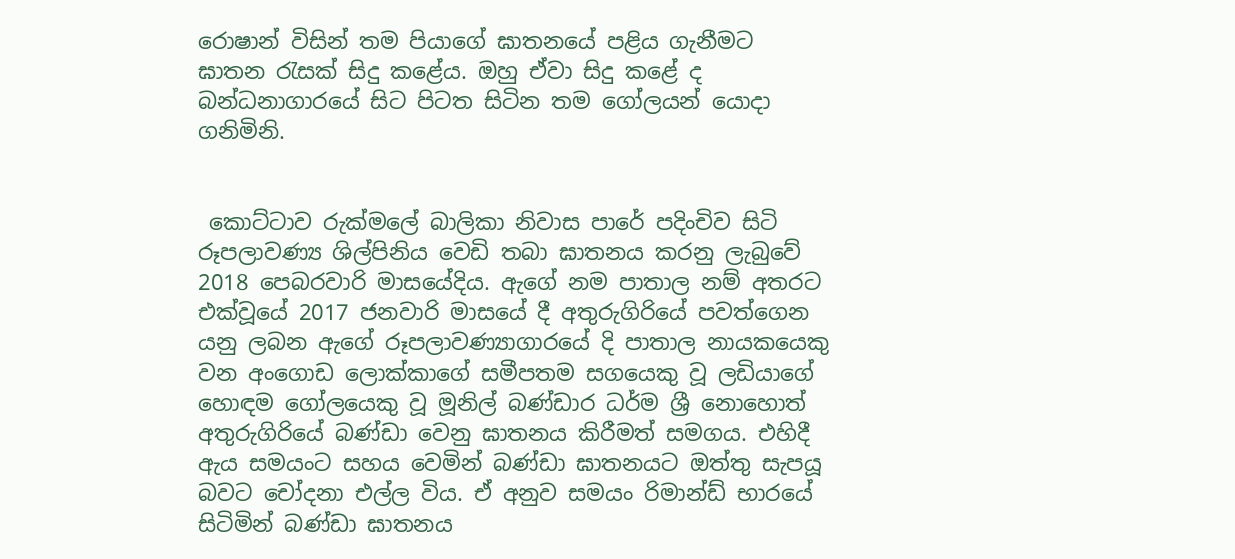රොෂාන් විසින් තම පියාගේ ඝාතනයේ පළිය ගැනීමට ඝාතන රැසක් සිදු කළේය. ඔහු ඒවා සිදු කළේ ද බන්ධනාගාරයේ සිට පිටත සිටින තම ගෝලයන් යොදා ගනිමිනි.


 කොට්ටාව රුක්මලේ බාලිකා නිවාස පාරේ පදිංචිව සිටි රූපලාවණ්‍ය ශිල්පිනිය වෙඩි තබා ඝාතනය කරනු ලැබුවේ 2018 පෙබරවාරි මාසයේදිය. ඇගේ නම පාතාල නම් අතරට එක්වූයේ 2017 ජනවාරි මාසයේ දී අතුරුගිරියේ පවත්ගෙන යනු ලබන ඇගේ රූපලාවණ්‍යාගාරයේ දි පාතාල නායකයෙකු වන අංගොඩ ලොක්කාගේ සමීපතම සගයෙකු වූ ලඩියාගේ හොඳම ගෝලයෙකු වූ මූනිල් බණ්ඩාර ධර්ම ශ්‍රී නොහොත් අතුරුගිරියේ බණ්ඩා වෙනු ඝාතනය කිරීමත් සමගය. එහිදී ඇය සමයංට සහය වෙමින් බණ්ඩා ඝාතනයට ඔත්තු සැපයූ බවට චෝදනා එල්ල විය. ඒ අනුව සමයං රිමාන්ඩ් භාරයේ සිටිමින් බණ්ඩා ඝාතනය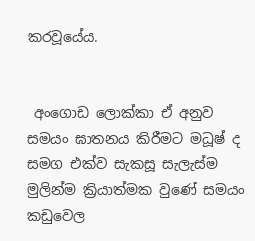කරවූයේය.


 අංගොඩ ලොක්කා ඒ අනුව සමයං ඝාතනය කිරීමට මධූෂ් ද සමග එක්ව සැකසූ සැලැස්ම මුලින්ම ක්‍රියාත්මක වුණේ සමයං කඩුවෙල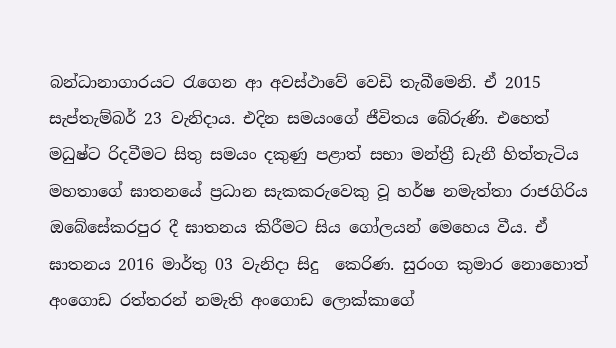බන්ධානාගාරයට රැගෙන ආ අවස්ථාවේ වෙඩි තැබීමෙනි. ඒ 2015 සැප්තැම්බර් 23 වැනිදාය. එදින සමයංගේ ජීවිතය බේරුණි. එහෙත් මධුෂ්ට රිදවීමට සිතු සමයං දකුණු පළාත් සභා මන්ත්‍රී ඩැනී හිත්තැටිය මහතාගේ ඝාතනයේ ප්‍රධාන සැකකරුවෙකු වූ හර්ෂ නමැත්තා රාජගිරිය ඔබේසේකරපුර දී ඝාතනය කිරීමට සිය ගෝලයන් මෙහෙය වීය. ඒ ඝාතනය 2016 මාර්තු 03 වැනිදා සිදු  කෙරිණ. සුරංග කුමාර නොහොත් අංගොඩ රත්තරන් නමැති අංගොඩ ලොක්කාගේ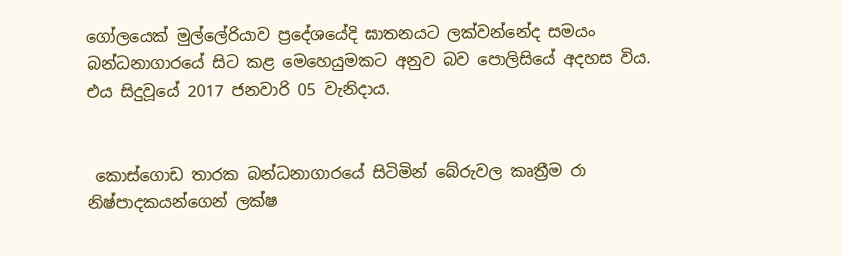ගෝලයෙක් මුල්ලේරියාව ප්‍රදේශයේදි ඝාතනයට ලක්වන්නේද සමයං බන්ධනාගාරයේ සිට කළ මෙහෙයුමකට අනුව බව පොලිසියේ අදහස විය. එය සිදුවූයේ 2017 ජනවාරි 05 වැනිදාය.


 කොස්ගොඩ තාරක බන්ධනාගාරයේ සිටිමින් බේරුවල කෘත්‍රීම රා නිෂ්පාදකයන්ගෙන් ලක්ෂ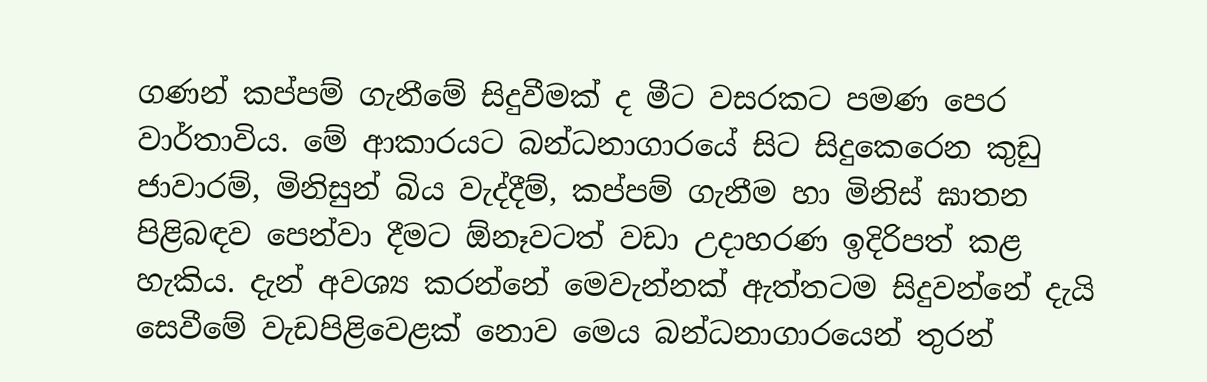ගණන් කප්පම් ගැනීමේ සිදුවීමක් ද මීට වසරකට පමණ පෙර වාර්තාවිය. මේ ආකාරයට බන්ධනාගාරයේ සිට සිදුකෙරෙන කුඩු ජාවාරම්, මිනිසුන් බිය වැද්දීම්, කප්පම් ගැනීම හා මිනිස් ඝාතන පිළිබඳව පෙන්වා දීමට ඕනෑවටත් වඩා උදාහරණ ඉදිරිපත් කළ හැකිය. දැන් අවශ්‍ය කරන්නේ මෙවැන්නක් ඇත්තටම සිදුවන්නේ දැයි සෙවීමේ වැඩපිළිවෙළක් නොව මෙය බන්ධනාගාරයෙන් තුරන්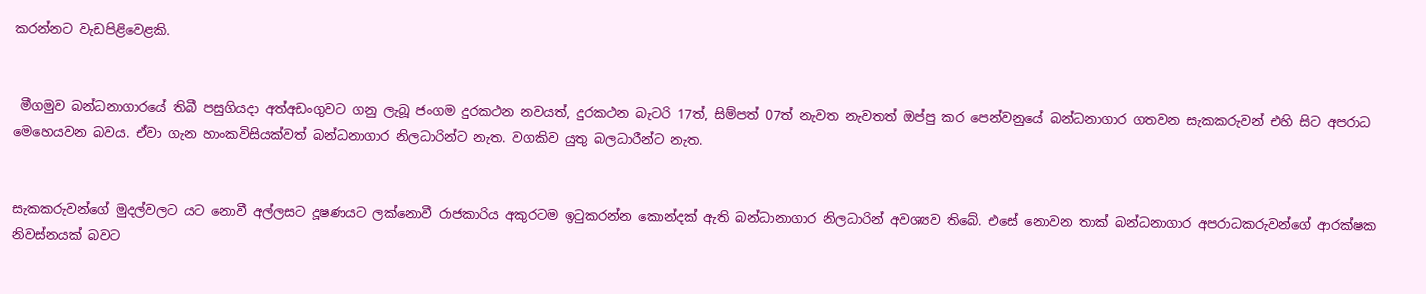කරන්නට වැඩපිළිවෙළකි.


 මීගමුව බන්ධනාගාරයේ තිබී පසුගියදා අත්අඩංගුවට ගනු ලැබූ ජංගම දුරකථන නවයත්, දුරකථන බැටරි 17ත්, සිම්පත් 07ත් නැවත නැවතත් ඔප්පු කර පෙන්වනුයේ බන්ධනාගාර ගතවන සැකකරුවන් එහි සිට අපරාධ මෙහෙයවන බවය. ඒවා ගැන හාංකවිසියක්වත් බන්ධනාගාර නිලධාරින්ට නැත. වගකිව යුතු බලධාරීන්ට නැත.


සැකකරුවන්ගේ මුදල්වලට යට නොවී අල්ලසට දූෂණයට ලක්නොවී රාජකාරිය අකුරටම ඉටුකරන්න කොන්දක් ඇති බන්ධානාගාර නිලධාරින් අවශ්‍යව තිබේ. එසේ නොවන තාක් බන්ධනාගාර අපරාධකරුවන්ගේ ආරක්ෂක නිවස්නයක් බවට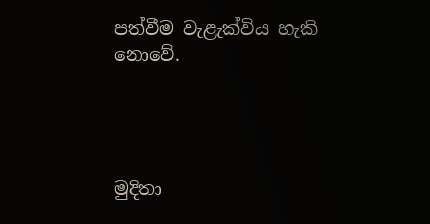පත්වීම වැළැක්විය හැකි නොවේ.




මුදිතා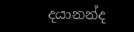දයානන්ද